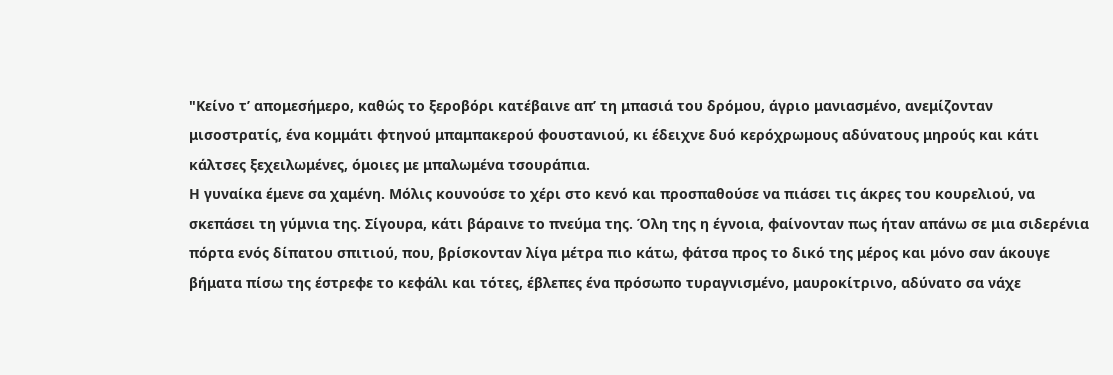"Κείνο τ’ απομεσήμερο, καθώς το ξεροβόρι κατέβαινε απ’ τη μπασιά του δρόμου, άγριο μανιασμένο, ανεμίζονταν μισοστρατίς, ένα κομμάτι φτηνού μπαμπακερού φουστανιού, κι έδειχνε δυό κερόχρωμους αδύνατους μηρούς και κάτι κάλτσες ξεχειλωμένες, όμοιες με μπαλωμένα τσουράπια.
Η γυναίκα έμενε σα χαμένη. Μόλις κουνούσε το χέρι στο κενό και προσπαθούσε να πιάσει τις άκρες του κουρελιού, να σκεπάσει τη γύμνια της. Σίγουρα, κάτι βάραινε το πνεύμα της. Όλη της η έγνοια, φαίνονταν πως ήταν απάνω σε μια σιδερένια πόρτα ενός δίπατου σπιτιού, που, βρίσκονταν λίγα μέτρα πιο κάτω, φάτσα προς το δικό της μέρος και μόνο σαν άκουγε βήματα πίσω της έστρεφε το κεφάλι και τότες, έβλεπες ένα πρόσωπο τυραγνισμένο, μαυροκίτρινο, αδύνατο σα νάχε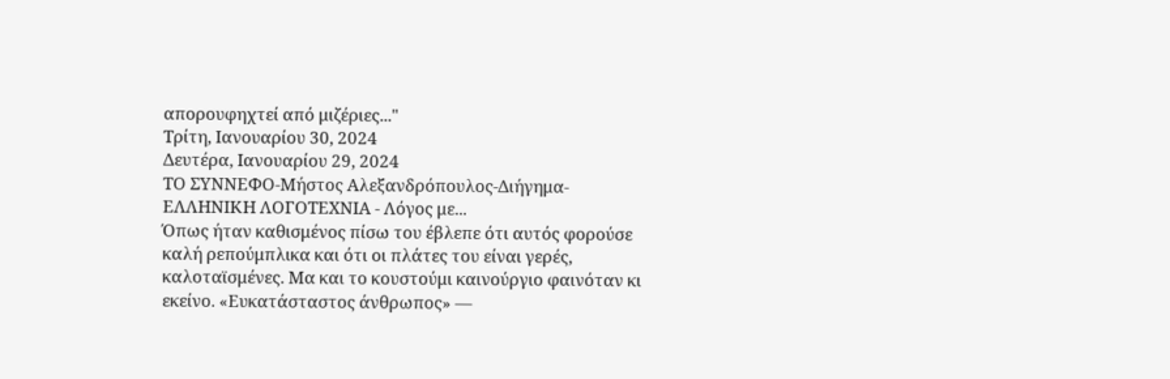απορουφηχτεί από μιζέριες..."
Τρίτη, Ιανουαρίου 30, 2024
Δευτέρα, Ιανουαρίου 29, 2024
ΤΟ ΣΥΝΝΕΦΟ-Μήστος Αλεξανδρόπουλος-Διήγημα-ΕΛΛΗΝΙΚΗ ΛΟΓΟΤΕΧΝΙΑ - Λόγος με...
Όπως ήταν καθισμένος πίσω του έβλεπε ότι αυτός φορούσε καλή ρεπούμπλικα και ότι οι πλάτες του είναι γερές, καλοταϊσμένες. Μα και το κουστούμι καινούργιο φαινόταν κι εκείνο. «Ευκατάσταστος άνθρωπος» —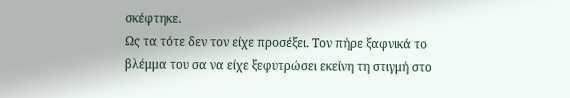σκέφτηκε.
Ως τα τότε δεν τον είχε προσέξει. Τον πήρε ξαφνικά το βλέμμα του σα να είχε ξεφυτρώσει εκείνη τη στιγμή στο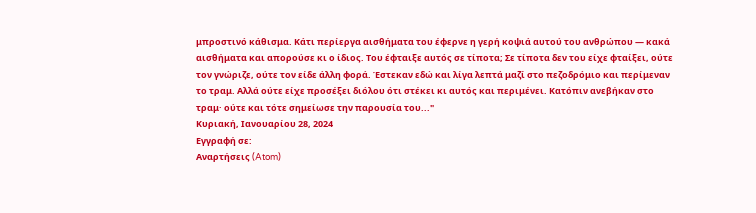μπροστινό κάθισμα. Κάτι περίεργα αισθήματα του έφερνε η γερή κοψιά αυτού του ανθρώπου — κακά αισθήματα και απορούσε κι ο ίδιος. Του έφταιξε αυτός σε τίποτα; Σε τίποτα δεν του είχε φταίξει, ούτε τον γνώριζε, ούτε τον είδε άλλη φορά. Έστεκαν εδώ και λίγα λεπτά μαζί στο πεζοδρόμιο και περίμεναν το τραμ. Αλλά ούτε είχε προσέξει διόλου ότι στέκει κι αυτός και περιμένει. Κατόπιν ανεβήκαν στο τραμ· ούτε και τότε σημείωσε την παρουσία του..."
Κυριακή, Ιανουαρίου 28, 2024
Εγγραφή σε:
Αναρτήσεις (Atom)